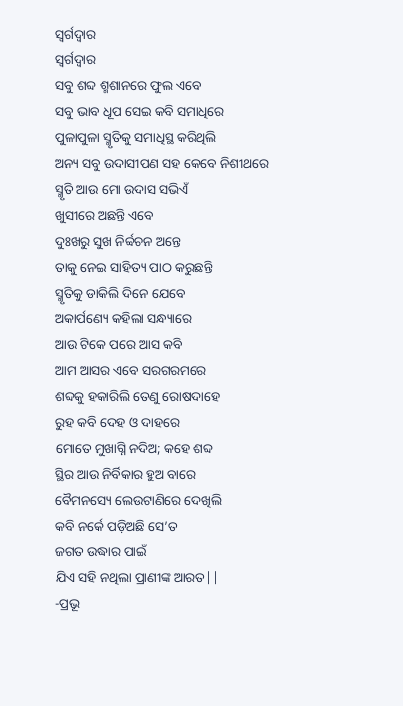ସ୍ୱର୍ଗଦ୍ୱାର
ସ୍ୱର୍ଗଦ୍ୱାର
ସବୁ ଶବ୍ଦ ଶ୍ମଶାନରେ ଫୁଲ ଏବେ
ସବୁ ଭାବ ଧୂପ ସେଇ କବି ସମାଧିରେ
ପୁଳାପୁଳା ସ୍ମୃତିକୁ ସମାଧିସ୍ଥ କରିଥିଲି
ଅନ୍ୟ ସବୁ ଉଦାସୀପଣ ସହ କେବେ ନିଶୀଥରେ
ସ୍ମୃତି ଆଉ ମୋ ଉଦାସ ସଭିଏଁ
ଖୁସୀରେ ଅଛନ୍ତି ଏବେ
ଦୁଃଖରୁ ସୁଖ ନିର୍ବ୍ବଚନ ଅନ୍ତେ
ତାକୁ ନେଇ ସାହିତ୍ୟ ପାଠ କରୁଛନ୍ତି
ସ୍ମୃତିକୁ ଡାକିଲି ଦିନେ ଯେବେ
ଅକାର୍ପଣ୍ୟେ କହିଲା ସନ୍ଧ୍ୟାରେ
ଆଉ ଟିକେ ପରେ ଆସ କବି
ଆମ ଆସର ଏବେ ସରଗରମରେ
ଶବ୍ଦକୁ ହକାରିଲି ତେଣୁ ରୋଷଦାହେ
ରୁହ କବି ଦେହ ଓ ଦାହରେ
ମୋତେ ମୁଖାଗ୍ନି ନଦିଅ; କହେ ଶବ୍ଦ
ସ୍ଥିର ଆଉ ନିର୍ବିକାର ହୁଅ ବାରେ
ବୈମନସ୍ୟେ ଲେଉଟାଣିରେ ଦେଖିଲି
କବି ନର୍କେ ପଡ଼ିଅଛି ସେ’ତ
ଜଗତ ଉଦ୍ଧାର ପାଇଁ
ଯିଏ ସହି ନଥିଲା ପ୍ରାଣୀଙ୍କ ଆରତ||
-ପ୍ରଭୂ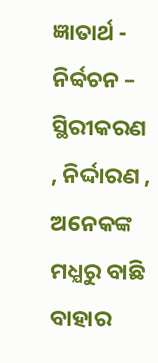ଜ୍ଞାତାର୍ଥ -
ନିର୍ବ୍ବଚନ – ସ୍ଥିରୀକରଣ , ନିର୍ଦ୍ଦାରଣ , ଅନେକଙ୍କ ମଧ୍ଯରୁ ବାଛି ବାହାର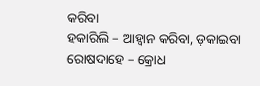କରିବା
ହକାରିଲି – ଆହ୍ବାନ କରିବା, ଡ଼କାଇବା
ରୋଷଦାହେ – କ୍ରୋଧ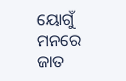ୟୋଗୁଁ ମନରେ ଜାତ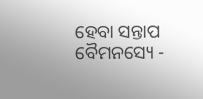ହେବା ସନ୍ତାପ
ବୈମନସ୍ୟେ -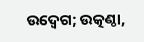ଉଦ୍ବେଗ; ଉତ୍କଣ୍ଠା,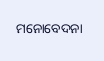ମନୋବେଦନା